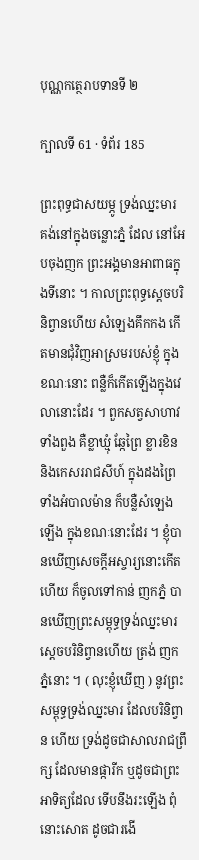បុណ្ណកត្ថេរាបទានទី ២

ក្បាលទី 61 · ទំព័រ 185

ព្រះពុទ្ធជាសយម្ភូ ទ្រង់ឈ្នះមារ គង់នៅក្នុងចន្លោះភ្នំ ដែល នៅអែបចុងញក ព្រះអង្គមានអាពាធក្នុងទីនោះ ។ កាលព្រះពុទ្ធស្តេចបរិនិព្វានហើយ សំឡេងគឹកកង កើតមានជុំវិញអាស្រមរបស់ខ្ញុំ ក្នុងខណៈនោះ ពន្លឺក៏កើតឡើងក្នុងវេលានោះដែរ ។ ពួកសត្វសាហាវទាំងពួង គឺខ្លាឃ្មុំ ឆ្កែព្រៃ ខ្លារខិន និងកេសររាជសីហ៍ ក្នុងដងព្រៃទាំងអំបាលម៉ាន ក៏បន្លឺសំឡេងឡើង ក្នុងខណៈនោះដែរ ។ ខ្ញុំបានឃើញសេចក្តីអស្ចារ្យនោះកើតហើយ ក៏ចូលទៅកាន់ ញកភ្នំ បានឃើញព្រះសម្ពុទ្ធទ្រង់ឈ្នះមារ ស្តេចបរិនិព្វានហើយ ត្រង់ ញកភ្នំនោះ ។ ( លុះខ្ញុំឃើញ ) នូវព្រះសម្ពុទ្ធទ្រង់ឈ្នះមារ ដែលបរិនិព្វាន ហើយ ទ្រង់ដូចជាសាលរាជព្រឹក្ស ដែលមានផ្ការីក ឬដូចជាព្រះអាទិត្យដែល ទើបនឹងរះឡើង ពុំនោះសោត ដូចជារងើ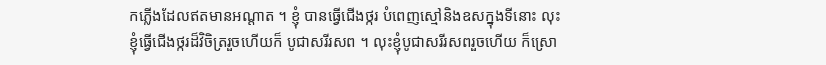កភ្លើងដែលឥតមានអណ្តាត ។ ខ្ញុំ បានធ្វើជើងថ្ករ បំពេញស្មៅនិងឧសក្នុងទីនោះ លុះខ្ញុំធ្វើជើងថ្ករដ៏វិចិត្ររួចហើយក៏ បូជាសរីរសព ។ លុះខ្ញុំបូជាសរីរសពរួចហើយ ក៏ស្រោ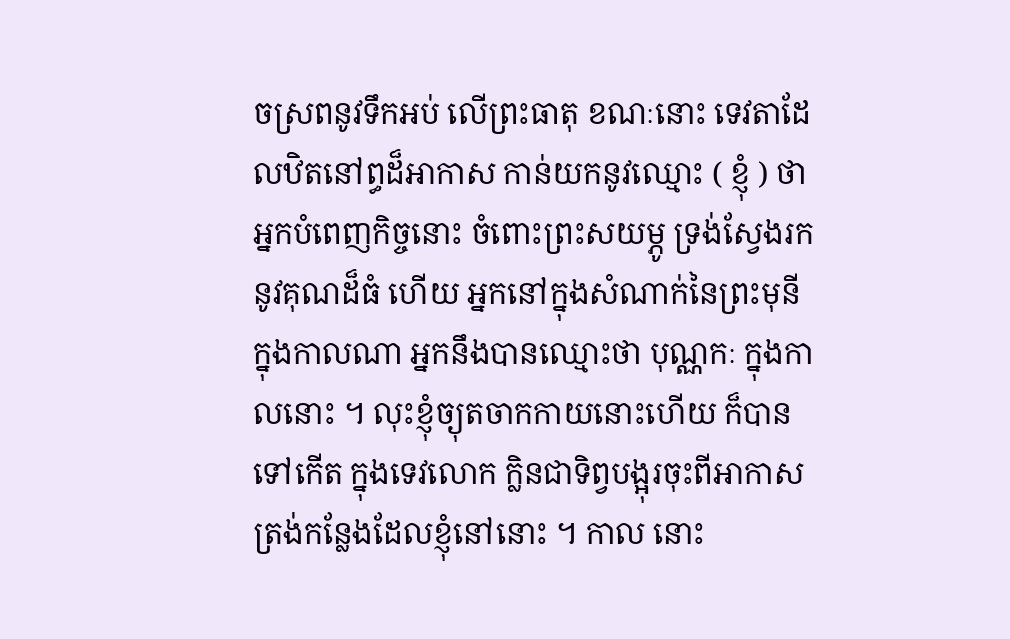ចស្រពនូវទឹកអប់ លើព្រះធាតុ ខណៈនោះ ទេវតាដែលឋិតនៅព្ធដ៏អាកាស កាន់យកនូវឈ្មោះ ( ខ្ញុំ ) ថា អ្នកបំពេញកិច្ចនោះ ចំពោះព្រះសយម្ភូ ទ្រង់ស្វែងរកនូវគុណដ៏ធំ ហើយ អ្នកនៅក្នុងសំណាក់នៃព្រះមុនី ក្នុងកាលណា អ្នកនឹងបានឈ្មោះថា បុណ្ណកៈ ក្នុងកាលនោះ ។ លុះខ្ញុំច្យុតចាកកាយនោះហើយ ក៏បានទៅកើត ក្នុងទេវលោក ក្លិនជាទិព្វបង្អុរចុះពីអាកាស ត្រង់កន្លែងដែលខ្ញុំនៅនោះ ។ កាល នោះ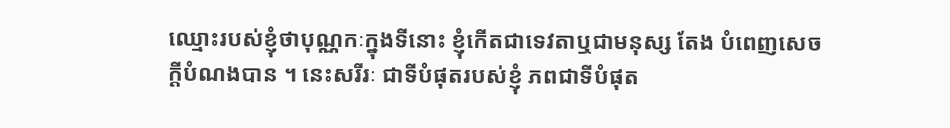ឈ្មោះរបស់ខ្ញុំថាបុណ្ណកៈក្នុងទីនោះ ខ្ញុំកើតជាទេវតាឬជាមនុស្ស តែង បំពេញសេចក្តីបំណងបាន ។ នេះសរីរៈ ជាទីបំផុតរបស់ខ្ញុំ ភពជាទីបំផុត